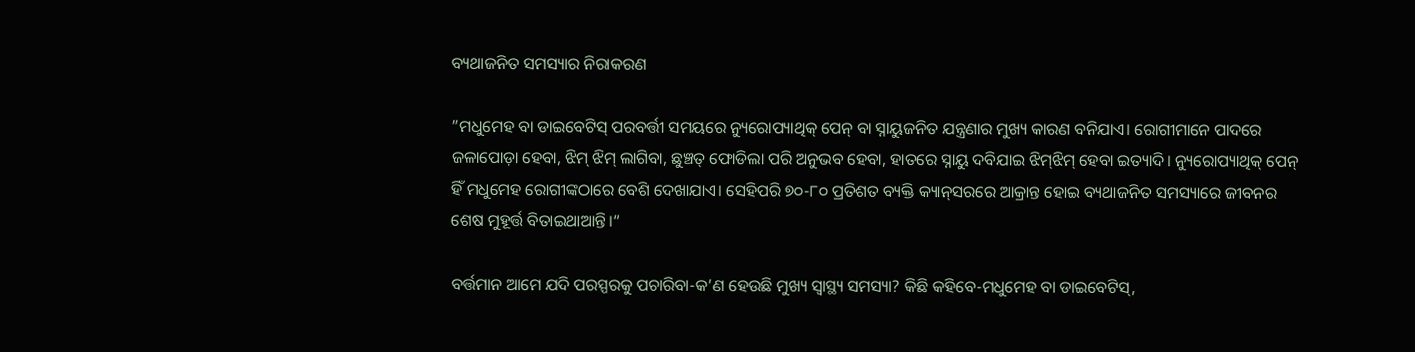ବ୍ୟଥାଜନିତ ସମସ୍ୟାର ନିରାକରଣ

”ମଧୁମେହ ବା ଡାଇବେଟିସ୍‌ ପରବର୍ତ୍ତୀ ସମୟରେ ନ୍ୟୁରୋପ୍ୟାଥିକ୍‌ ପେନ୍‌ ବା ସ୍ନାୟୁଜନିତ ଯନ୍ତ୍ରଣାର ମୁଖ୍ୟ କାରଣ ବନିଯାଏ। ରୋଗୀମାନେ ପାଦରେ ଜଳାପୋଡ଼ା ହେବା, ଝିମ୍‌ ଝିମ୍‌ ଲାଗିବା, ଛୁଞ୍ଚତ୍ ଫୋଡିଲା ପରି ଅନୁଭବ ହେବା, ହାତରେ ସ୍ନାୟୁ ଦବିଯାଇ ଝିମ୍‌ଝିମ୍‌ ହେବା ଇତ୍ୟାଦି। ନ୍ୟୁରୋପ୍ୟାଥିକ୍‌ ପେନ୍‌ ହିଁ ମଧୁମେହ ରୋଗୀଙ୍କଠାରେ ବେଶି ଦେଖାଯାଏ। ସେହିପରି ୭୦-୮୦ ପ୍ରତିଶତ ବ୍ୟକ୍ତି କ୍ୟାନ୍‌ସରରେ ଆକ୍ରାନ୍ତ ହୋଇ ବ୍ୟଥାଜନିତ ସମସ୍ୟାରେ ଜୀବନର ଶେଷ ମୁହୂର୍ତ୍ତ ବିତାଇଥାଆନ୍ତି।“

ବର୍ତ୍ତମାନ ଆମେ ଯଦି ପରସ୍ପରକୁ ପଚାରିବା-କ’ଣ ହେଉଛି ମୁଖ୍ୟ ସ୍ବାସ୍ଥ୍ୟ ସମସ୍ୟା? କିଛି କହିବେ-ମଧୁମେହ ବା ଡାଇବେଟିସ୍‌,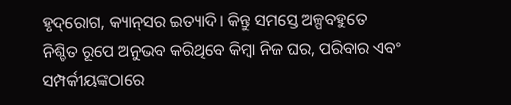ହୃଦ୍‌ରୋଗ, କ୍ୟାନ୍‌ସର ଇତ୍ୟାଦି। କିନ୍ତୁ ସମସ୍ତେ ଅଳ୍ପବହୁତେ ନିଶ୍ଚିତ ରୂପେ ଅନୁଭବ କରିଥିବେ କିମ୍ବା ନିଜ ଘର, ପରିବାର ଏବଂ ସମ୍ପର୍କୀୟଙ୍କଠାରେ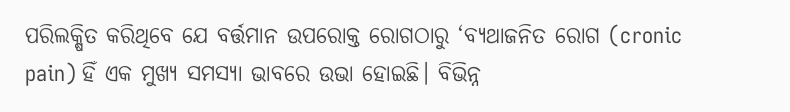ପରିଲକ୍ଷିତ କରିଥିବେ ଯେ ବର୍ତ୍ତମାନ ଉପରୋକ୍ତ ରୋଗଠାରୁ ‘ବ୍ୟଥାଜନିତ ରୋଗ (cronic pain) ହିଁ ଏକ ମୁଖ୍ୟ ସମସ୍ୟା ଭାବରେ ଉଭା ହୋଇଛି। ବିଭିନ୍ନ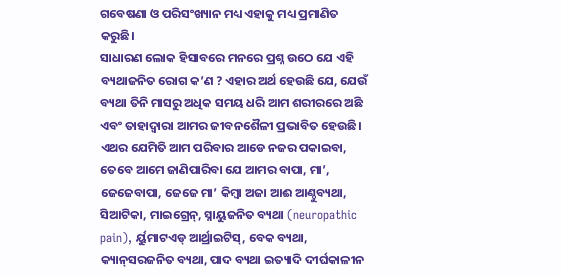ଗବେଷଣା ଓ ପରିସଂଖ୍ୟାନ ମଧ୍ୟ ଏହାକୁ ମଧ୍ୟ ପ୍ରମାଣିତ କରୁଛି।
ସାଧାରଣ ଲୋକ ହିସାବରେ ମନରେ ପ୍ରଶ୍ନ ଉଠେ ଯେ ଏହି ବ୍ୟଥାଜନିତ ରୋଗ କ’ଣ ? ଏହାର ଅର୍ଥ ହେଉଛି ଯେ, ଯେଉଁ ବ୍ୟଥା ତିନି ମାସରୁ ଅଧିକ ସମୟ ଧରି ଆମ ଶରୀରରେ ଅଛି ଏବଂ ତାହାଦ୍ୱାରା ଆମର ଜୀବନଶୈଳୀ ପ୍ରଭାବିତ ହେଉଛି। ଏଥର ଯେମିତି ଆମ ପରିବାର ଆଡେ ନଜର ପକାଇବା, ତେବେ ଆମେ ଜାଣିପାରିବା ଯେ ଆମର ବାପା, ମା’, ଜେଜେବାପା, ଜେଜେ ମା’ କିମ୍ବା ଅଜା ଆଈ ଆଣ୍ଠୁବ୍ୟଥା, ସିଆଟିକା, ମାଇଗ୍ରେନ୍‌, ସ୍ନାୟୁଜନିତ ବ୍ୟଥା (neuropathic pain), ର୍ୟୁମାଟଏଡ୍‌ ଆର୍ଥ୍ରାଇଟିସ୍‌, ବେକ ବ୍ୟଥା, କ୍ୟାନ୍‌ସରଜନିତ ବ୍ୟଥା, ପାଦ ବ୍ୟଥା ଇତ୍ୟାଦି ଦୀର୍ଘକାଳୀନ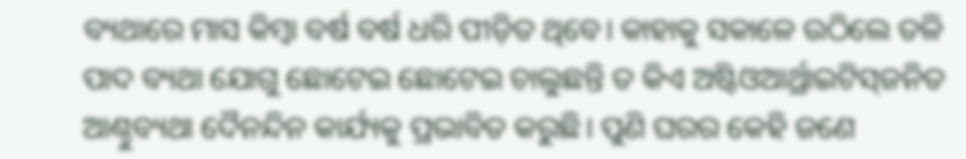ବ୍ୟଥାରେ ମାସ କିମ୍ବା ବର୍ଷ ବର୍ଷ ଧରି ପୀଡ଼ିତ ଥିବେ। କାହାକୁ ସକାଳେ ଉଠିଲେ ତଳି ପାଦ ବ୍ୟଥା ଯୋଗୁ ଛୋଟେଇ ଛୋଟେଇ ଚାଲୁଛନ୍ତି ତ କିଏ ଅଷ୍ଟିଓଆର୍ଥ୍ରାଇଟିସ୍‌ଜନିତ ଆଣ୍ଠୁବ୍ୟଥା ଦୈନନ୍ଦିନ କାର୍ଯ୍ୟକୁ ପ୍ରଭାବିତ କରୁଛି। ପୁଣି ଘରର କେହି ଜଣେ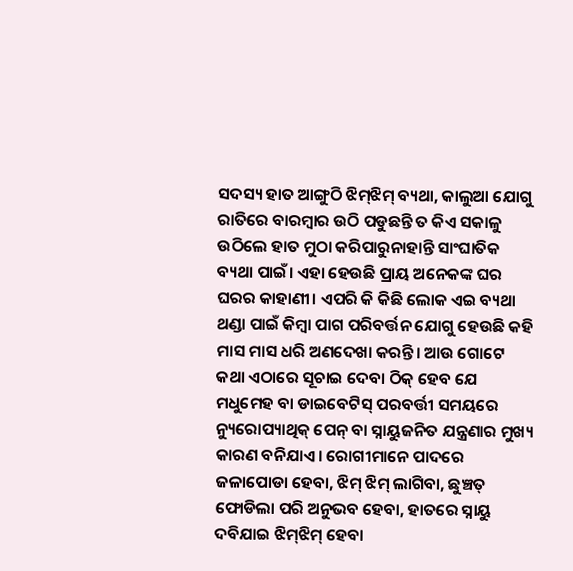ସଦସ୍ୟ ହାତ ଆଙ୍ଗୁଠି ଝିମ୍‌ଝିମ୍‌ ବ୍ୟଥା, କାଲୁଆ ଯୋଗୁ ରାତିରେ ବାରମ୍ବାର ଉଠି ପଡୁଛନ୍ତି ତ କିଏ ସକାଳୁ ଉଠିଲେ ହାତ ମୁଠା କରିପାରୁନାହାନ୍ତି ସାଂଘାତିକ ବ୍ୟଥା ପାଇଁ। ଏହା ହେଉଛି ପ୍ରାୟ ଅନେକଙ୍କ ଘର ଘରର କାହାଣୀ। ଏପରି କି କିଛି ଲୋକ ଏଇ ବ୍ୟଥା ଥଣ୍ଡା ପାଇଁ କିମ୍ବା ପାଗ ପରିବର୍ତ୍ତନ ଯୋଗୁ ହେଉଛି କହି ମାସ ମାସ ଧରି ଅଣଦେଖା କରନ୍ତି। ଆଉ ଗୋଟେ କଥା ଏଠାରେ ସୂଚାଇ ଦେବା ଠିକ୍‌ ହେବ ଯେ ମଧୁମେହ ବା ଡାଇବେଟିସ୍‌ ପରବର୍ତ୍ତୀ ସମୟରେ ନ୍ୟୁରୋପ୍ୟାଥିକ୍‌ ପେନ୍‌ ବା ସ୍ନାୟୁଜନିତ ଯନ୍ତ୍ରଣାର ମୁଖ୍ୟ କାରଣ ବନିଯାଏ। ରୋଗୀମାନେ ପାଦରେ ଜଳାପୋଡା ହେବା, ଝିମ୍‌ ଝିମ୍‌ ଲାଗିବା, ଛୁଞ୍ଚତ୍ ଫୋଡିଲା ପରି ଅନୁଭବ ହେବା, ହାତରେ ସ୍ନାୟୁ ଦବିଯାଇ ଝିମ୍‌ଝିମ୍‌ ହେବା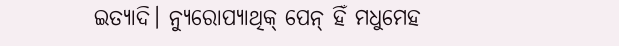ଇତ୍ୟାଦି। ନ୍ୟୁରୋପ୍ୟାଥିକ୍‌ ପେନ୍‌ ହିଁ ମଧୁମେହ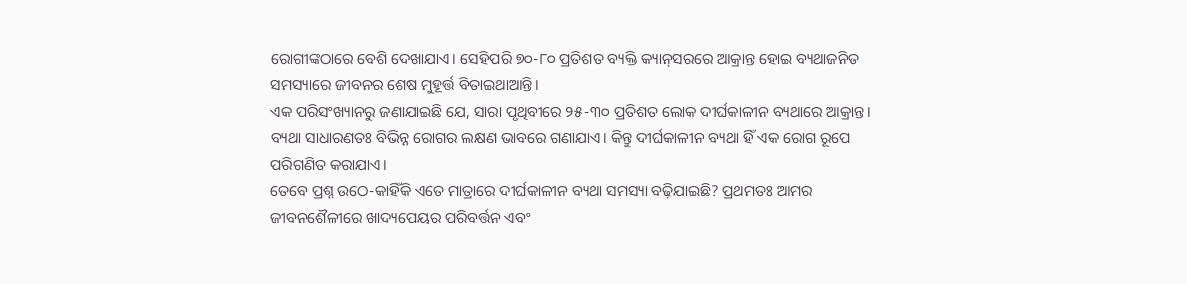ରୋଗୀଙ୍କଠାରେ ବେଶି ଦେଖାଯାଏ। ସେହିପରି ୭୦-୮୦ ପ୍ରତିଶତ ବ୍ୟକ୍ତି କ୍ୟାନ୍‌ସରରେ ଆକ୍ରାନ୍ତ ହୋଇ ବ୍ୟଥାଜନିତ ସମସ୍ୟାରେ ଜୀବନର ଶେଷ ମୁହୂର୍ତ୍ତ ବିତାଇଥାଆନ୍ତି।
ଏକ ପରିସଂଖ୍ୟାନରୁ ଜଣାଯାଇଛି ଯେ, ସାରା ପୃଥିବୀରେ ୨୫-୩୦ ପ୍ରତିଶତ ଲୋକ ଦୀର୍ଘକାଳୀନ ବ୍ୟଥାରେ ଆକ୍ରାନ୍ତ। ବ୍ୟଥା ସାଧାରଣତଃ ବିଭିନ୍ନ ରୋଗର ଲକ୍ଷଣ ଭାବରେ ଗଣାଯାଏ। କିନ୍ତୁ ଦୀର୍ଘକାଳୀନ ବ୍ୟଥା ହିଁ ଏକ ରୋଗ ରୂପେ ପରିଗଣିତ କରାଯାଏ।
ତେବେ ପ୍ରଶ୍ନ ଉଠେ-କାହିଁକି ଏତେ ମାତ୍ରାରେ ଦୀର୍ଘକାଳୀନ ବ୍ୟଥା ସମସ୍ୟା ବଢ଼ିଯାଇଛି? ପ୍ରଥମତଃ ଆମର ଜୀବନଶୈଳୀରେ ଖାଦ୍ୟପେୟର ପରିବର୍ତ୍ତନ ଏବଂ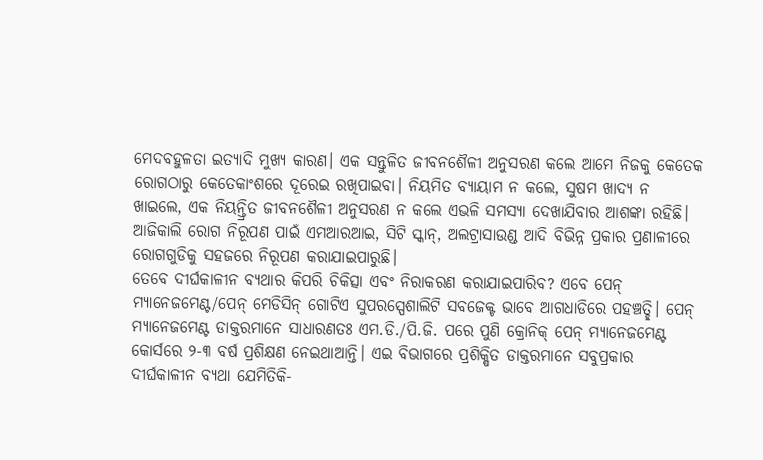ମେଦବହୁଳତା ଇତ୍ୟାଦି ମୁଖ୍ୟ କାରଣ। ଏକ ସନ୍ତୁଳିତ ଜୀବନଶୈଳୀ ଅନୁସରଣ କଲେ ଆମେ ନିଜକୁ କେତେକ ରୋଗଠାରୁ କେତେକାଂଶରେ ଦୂରେଇ ରଖିପାଇବା। ନିୟମିତ ବ୍ୟାୟାମ ନ କଲେ, ସୁଷମ ଖାଦ୍ୟ ନ ଖାଇଲେ, ଏକ ନିୟନ୍ତ୍ରିତ ଜୀବନଶୈଳୀ ଅନୁସରଣ ନ କଲେ ଏଭଳି ସମସ୍ୟା ଦେଖାଯିବାର ଆଶଙ୍କା ରହିଛି।
ଆଜିକାଲି ରୋଗ ନିରୂପଣ ପାଇଁ ଏମଆରଆଇ, ସିଟି ସ୍କାନ୍‌, ଅଲଟ୍ରାସାଉଣ୍ଡ ଆଦି ବିଭିନ୍ନ ପ୍ରକାର ପ୍ରଣାଳୀରେ ରୋଗଗୁଡିକୁ ସହଜରେ ନିରୂପଣ କରାଯାଇପାରୁଛି।
ତେବେ ଦୀର୍ଘକାଳୀନ ବ୍ୟଥାର କିପରି ଚିକିତ୍ସା ଏବଂ ନିରାକରଣ କରାଯାଇପାରିବ? ଏବେ ପେନ୍‌ ମ୍ୟାନେଜମେଣ୍ଟ/ପେନ୍‌ ମେଡିସିନ୍‌ ଗୋଟିଏ ସୁପରସ୍ପେଶାଲିଟି ସବଜେକ୍ଟ ଭାବେ ଆଗଧାଡିରେ ପହଞ୍ଚତ୍ଛି। ପେନ୍‌ ମ୍ୟାନେଜମେଣ୍ଟ ଡାକ୍ତରମାନେ ସାଧାରଣତଃ ଏମ.ଡି./ପି.ଜି. ପରେ ପୁଣି କ୍ରୋନିକ୍‌ ପେନ୍‌ ମ୍ୟାନେଜମେଣ୍ଟ କୋର୍ସରେ ୨-୩ ବର୍ଷ ପ୍ରଶିକ୍ଷଣ ନେଇଥାଆନ୍ତି। ଏଇ ବିଭାଗରେ ପ୍ରଶିକ୍ଷିତ ଡାକ୍ତରମାନେ ସବୁପ୍ରକାର ଦୀର୍ଘକାଳୀନ ବ୍ୟଥା ଯେମିତିକି-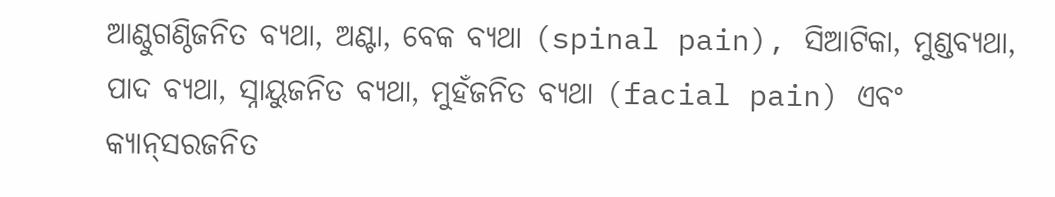ଆଣ୍ଠୁଗଣ୍ଠିଜନିତ ବ୍ୟଥା, ଅଣ୍ଟା, ବେକ ବ୍ୟଥା (spinal pain), ସିଆଟିକା, ମୁଣ୍ଡବ୍ୟଥା, ପାଦ ବ୍ୟଥା, ସ୍ନାୟୁଜନିତ ବ୍ୟଥା, ମୁହଁଜନିତ ବ୍ୟଥା (facial pain) ଏବଂ କ୍ୟାନ୍‌ସରଜନିତ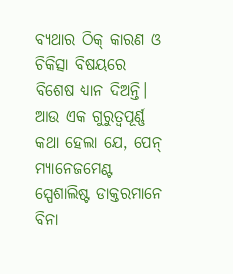ବ୍ୟଥାର ଠିକ୍‌ କାରଣ ଓ ଚିକିତ୍ସା ବିଷୟରେ ବିଶେଷ ଧ୍ୟାନ ଦିଅନ୍ତି। ଆଉ ଏକ ଗୁରୁତ୍ୱପୂର୍ଣ୍ଣ କଥା ହେଲା ଯେ, ପେନ୍‌ ମ୍ୟାନେଜମେଣ୍ଟ ସ୍ପେଶାଲିଷ୍ଟ ଡାକ୍ତରମାନେ ବିନା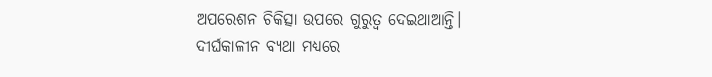ଅପରେଶନ ଚିକିତ୍ସା ଉପରେ ଗୁରୁତ୍ୱ ଦେଇଥାଆନ୍ତି।
ଦୀର୍ଘକାଳୀନ ବ୍ୟଥା ମଧ୍ୟରେ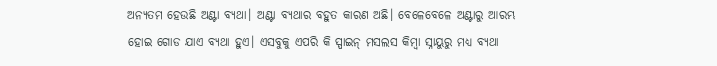ଅନ୍ୟତମ ହେଉଛି ଅଣ୍ଟା ବ୍ୟଥା। ଅଣ୍ଟା ବ୍ୟଥାର ବହୁତ କାରଣ ଅଛି। ବେଳେବେଳେ ଅଣ୍ଟାରୁ ଆରମ୍ଭ ହୋଇ ଗୋଡ ଯାଏ ବ୍ୟଥା ହୁଏ। ଏସବୁକୁ ଏପରି କି ସ୍ପାଇନ୍‌ ମସଲସ କିମ୍ବା ସ୍ନାୟୁରୁ ମଧ୍ୟ ବ୍ୟଥା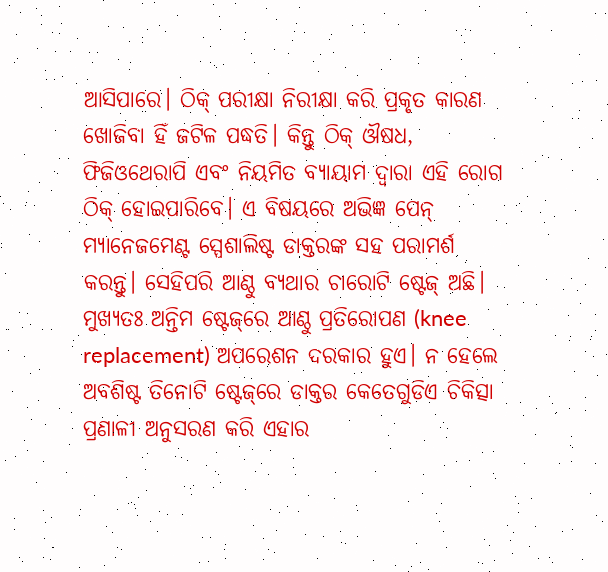ଆସିପାରେ। ଠିକ୍‌ ପରୀକ୍ଷା ନିରୀକ୍ଷା କରି ପ୍ରକୃତ କାରଣ ଖୋଜିବା ହିଁ ଜଟିଳ ପଦ୍ଧତି। କିନ୍ତୁ ଠିକ୍‌ ଔଷଧ, ଫିଜିଓଥେରାପି ଏବଂ ନିୟମିତ ବ୍ୟାୟାମ ଦ୍ୱାରା ଏହି ରୋଗ ଠିକ୍‌ ହୋଇପାରିବେ। ଏ ବିଷୟରେ ଅଭିଜ୍ଞ ପେନ୍‌ ମ୍ୟାନେଜମେଣ୍ଟ ସ୍ପେଶାଲିଷ୍ଟ ଡାକ୍ତରଙ୍କ ସହ ପରାମର୍ଶ କରନ୍ତୁ। ସେହିପରି ଆଣ୍ଠୁ ବ୍ୟଥାର ଚାରୋଟି ଷ୍ଟେଜ୍‌ ଅଛି। ମୁଖ୍ୟତଃ ଅନ୍ତିମ ଷ୍ଟେଜ୍‌ରେ ଆଣ୍ଠୁ ପ୍ରତିରୋପଣ (knee replacement) ଅପରେଶନ ଦରକାର ହୁଏ। ନ ହେଲେ ଅବଶିଷ୍ଟ ତିନୋଟି ଷ୍ଟେଜ୍‌ରେ ଡାକ୍ତର କେତେଗୁଡିଏ ଚିକିତ୍ସା ପ୍ରଣାଳୀ ଅନୁସରଣ କରି ଏହାର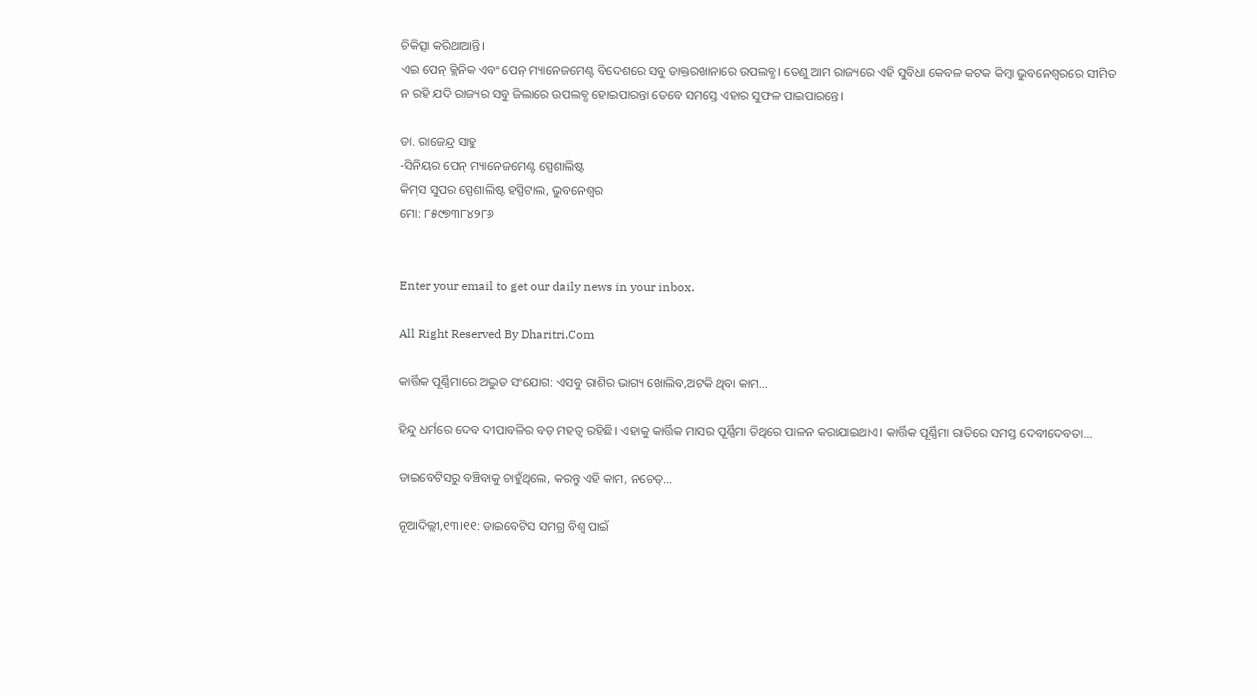ଚିକିତ୍ସା କରିଥାଆନ୍ତି।
ଏଇ ପେନ୍‌ କ୍ଲିନିକ ଏବଂ ପେନ୍‌ ମ୍ୟାନେଜମେଣ୍ଟ ବିଦେଶରେ ସବୁ ଡାକ୍ତରଖାନାରେ ଉପଲବ୍ଧ। ତେଣୁ ଆମ ରାଜ୍ୟରେ ଏହି ସୁବିଧା କେବଳ କଟକ କିମ୍ବା ଭୁବନେଶ୍ୱରରେ ସୀମିତ ନ ରହି ଯଦି ରାଜ୍ୟର ସବୁ ଜିଲାରେ ଉପଲବ୍ଧ ହୋଇପାରନ୍ତା ତେବେ ସମସ୍ତେ ଏହାର ସୁଫଳ ପାଇପାରନ୍ତେ।

ଡା. ରାଜେନ୍ଦ୍ର ସାହୁ
-ସିନିୟର ପେନ୍‌ ମ୍ୟାନେଜମେଣ୍ଟ ସ୍ପେଶାଲିଷ୍ଟ
କିମ୍‌ସ ସୁପର ସ୍ପେଶାଲିଷ୍ଟ ହସ୍ପିଟାଲ, ଭୁବନେଶ୍ୱର
ମୋ: ୮୫୯୭୩୮୪୨୮୬


Enter your email to get our daily news in your inbox.

All Right Reserved By Dharitri.Com

କାର୍ତ୍ତିକ ପୂର୍ଣ୍ଣିମାରେ ଅଦ୍ଭୁତ ସଂଯୋଗ: ଏସବୁ ରାଶିର ଭାଗ୍ୟ ଖୋଲିବ,ଅଟକି ଥିବା କାମ…

ହିନ୍ଦୁ ଧର୍ମରେ ଦେବ ଦୀପାବଳିର ବଡ଼ ମହତ୍ୱ ରହିଛି। ଏହାକୁ କାର୍ତ୍ତିକ ମାସର ପୂର୍ଣ୍ଣିମା ତିଥିରେ ପାଳନ କରାଯାଇଥାଏ। କାର୍ତ୍ତିକ ପୂର୍ଣ୍ଣିମା ରାତିରେ ସମସ୍ତ ଦେବୀଦେବତା...

ଡାଇବେଟିସରୁ ବଞ୍ଚିବାକୁ ଚାହୁଁଥିଲେ, କରନ୍ତୁ ଏହି କାମ, ନଚେତ୍‌…

ନୂଆଦିଲ୍ଲୀ,୧୩।୧୧: ଡାଇବେଟିସ ସମଗ୍ର ବିଶ୍ୱ ପାଇଁ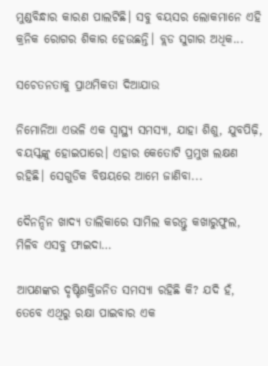ମୁଣ୍ଡବିନ୍ଧାର କାରଣ ପାଲଟିଛି। ସବୁ ବୟସର ଲୋକମାନେ ଏହି କ୍ରନିକ ରୋଗର ଶିକାର ହେଉଛନ୍ତି। ବ୍ଲଡ ସୁଗାର ଅଧିକ...

ସଚେତନତାକୁ ପ୍ରାଥମିକତା ଦିଆଯାଉ

ନିମୋନିଆ ଏଭଳି ଏକ ସ୍ବାସ୍ଥ୍ୟ ସମସ୍ୟା, ଯାହା ଶିଶୁ, ଯୁବପିଢ଼ି, ବୟସ୍କଙ୍କୁ ହୋଇପାରେ। ଏହାର କେତୋଟି ପ୍ରମୁଖ ଲକ୍ଷଣ ରହିଛି। ସେଗୁଡିକ ବିଷୟରେ ଆମେ ଜାଣିବା...

ଦୈନନ୍ଦିନ ଖାଦ୍ୟ ତାଲିକାରେ ସାମିଲ କରନ୍ତୁ କଖାରୁଫୁଲ, ମିଳିବ ଏସବୁ ଫାଇଦା…

ଆପଣଙ୍କର ଦୃଷ୍ଟିଶକ୍ତିଜନିତ ସମସ୍ୟା ରହିଛି କି? ଯଦି ହଁ, ତେବେ ଏଥିରୁ ରକ୍ଷା ପାଇବାର ଏକ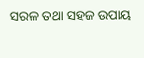ସରଳ ତଥା ସହଜ ଉପାୟ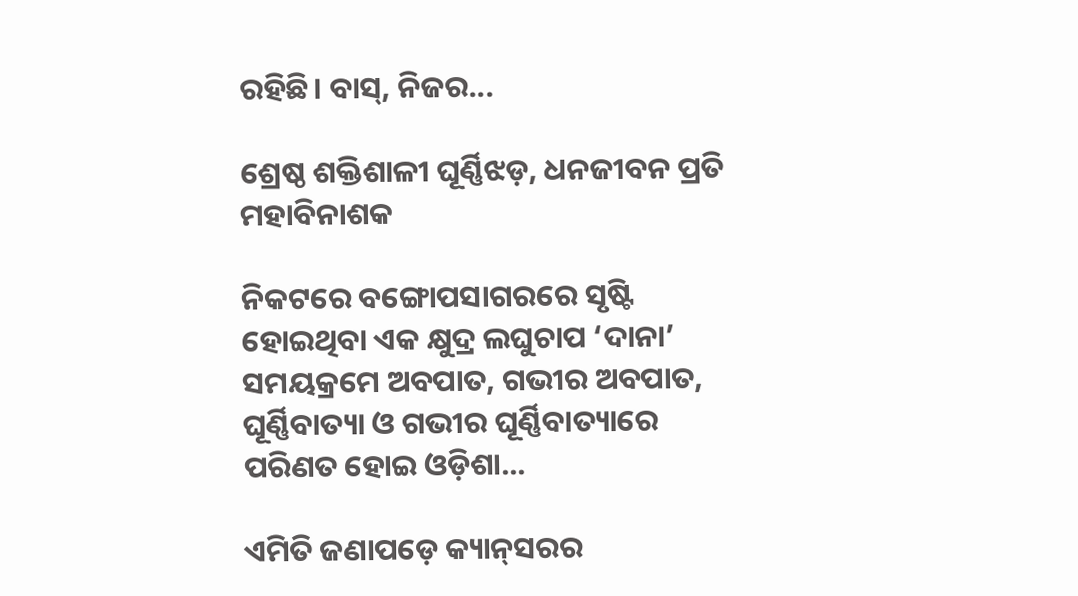ରହିଛି। ବାସ୍‌, ନିଜର...

ଶ୍ରେଷ୍ଠ ଶକ୍ତିଶାଳୀ ଘୂର୍ଣ୍ଣିଝଡ଼, ଧନଜୀବନ ପ୍ରତି ମହାବିନାଶକ

ନିକଟରେ ବଙ୍ଗୋପସାଗରରେ ସୃଷ୍ଟି ହୋଇଥିବା ଏକ କ୍ଷୁଦ୍ର ଲଘୁଚାପ ‘ଦାନା’ ସମୟକ୍ରମେ ଅବପାତ, ଗଭୀର ଅବପାତ, ଘୂର୍ଣ୍ଣିବାତ୍ୟା ଓ ଗଭୀର ଘୂର୍ଣ୍ଣିବାତ୍ୟାରେ ପରିଣତ ହୋଇ ଓଡ଼ିଶା...

ଏମିତି ଜଣାପଡ଼େ କ୍ୟାନ୍‌ସରର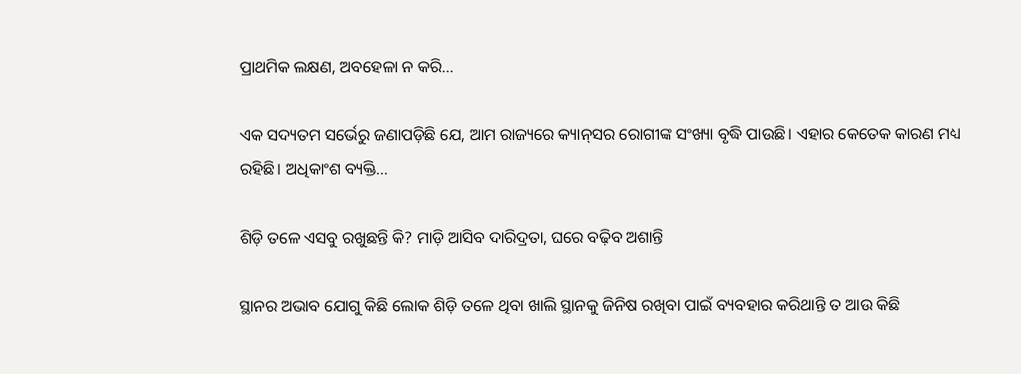ପ୍ରାଥମିକ ଲକ୍ଷଣ, ଅବହେଳା ନ କରି…

ଏକ ସଦ୍ୟତମ ସର୍ଭେରୁ ଜଣାପଡ଼ିଛି ଯେ, ଆମ ରାଜ୍ୟରେ କ୍ୟାନ୍‌ସର ରୋଗୀଙ୍କ ସଂଖ୍ୟା ବୃଦ୍ଧି ପାଉଛି। ଏହାର କେତେକ କାରଣ ମଧ୍ୟ ରହିଛି। ଅଧିକାଂଶ ବ୍ୟକ୍ତି...

ଶିଡ଼ି ତଳେ ଏସବୁ ରଖୁଛନ୍ତି କି? ମାଡ଼ି ଆସିବ ଦାରିଦ୍ରତା, ଘରେ ବଢ଼ିବ ଅଶାନ୍ତି

ସ୍ଥାନର ଅଭାବ ଯୋଗୁ କିଛି ଲୋକ ଶିଡ଼ି ତଳେ ଥିବା ଖାଲି ସ୍ଥାନକୁ ଜିନିଷ ରଖିବା ପାଇଁ ବ୍ୟବହାର କରିଥାନ୍ତି ତ ଆଉ କିଛି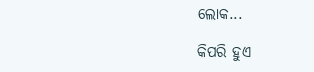ଲୋକ...

କିପରି ହୁଏ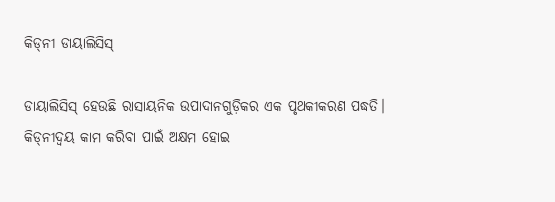କିଡ୍‌ନୀ ଡାୟାଲିସିସ୍‌

ଡାୟାଲିସିସ୍‌ ହେଉଛି ରାସାୟନିକ ଉପାଦାନଗୁଡ଼ିକର ଏକ ପୃଥକୀକରଣ ପଦ୍ଧତି। କିଡ୍‌ନୀଦ୍ୱୟ କାମ କରିବା ପାଇଁ ଅକ୍ଷମ ହୋଇ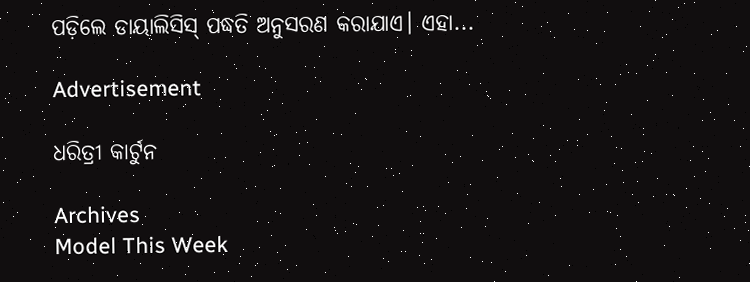ପଡ଼ିଲେ ଡାୟାଲିସିସ୍‌ ପଦ୍ଧତି ଅନୁସରଣ କରାଯାଏ। ଏହା...

Advertisement

ଧରିତ୍ରୀ କାର୍ଟୁନ

Archives
Model This Week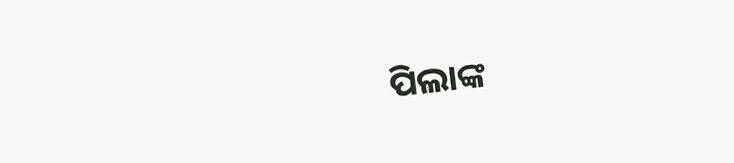ପିଲାଙ୍କ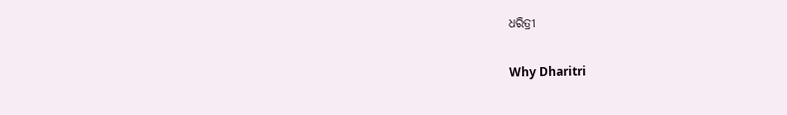ଧରିତ୍ରୀ

Why Dharitri